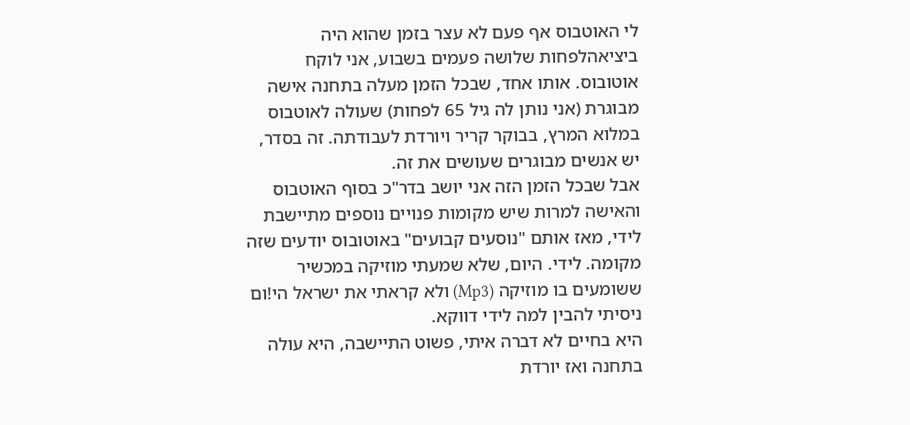לי האוטבוס אף פעם לא עצר בזמן שהוא היה ביציאהלפחות שלושה פעמים בשבוע, אני לוקח אוטובוס. אותו אחד, שבכל הזמן מעלה בתחנה אישה מבוגרת (אני נותן לה גיל 65 לפחות) שעולה לאוטבוס במלוא המרץ, בבוקר קריר ויורדת לעבודתה. זה בסדר, יש אנשים מבוגרים שעושים את זה.
אבל שבכל הזמן הזה אני יושב בדר"כ בסוף האוטבוס והאישה למרות שיש מקומות פנויים נוספים מתיישבת לידי, מאז אותם "נוסעים קבועים" באוטובוס יודעים שזה מקומה. לידי. היום, שלא שמעתי מוזיקה במכשיר ששומעים בו מוזיקה (Mp3) ולא קראתי את ישראל הי!ום ניסיתי להבין למה לידי דווקא.
היא בחיים לא דברה איתי, פשוט התיישבה, היא עולה בתחנה ואז יורדת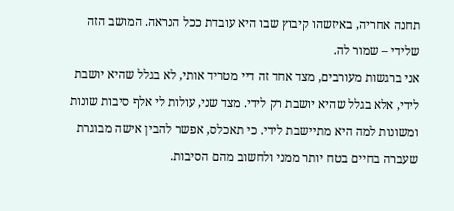תחנה אחריה, באיזשהו קיבוץ שבו היא עובדת ככל הנראה. המושב הזה שלידי – שמור לה.
אני ברגשות מעורבים, מצד אחד זה דיי מטריד אותי, לא בגלל שהיא יושבת לידי, אלא בגלל שהיא יושבת רק לידי. מצד שני, עולות לי אלף סיבות שונות ומשונות למה היא מתיישבת לידי. כי תאכלס, אפשר להבין אישה מבוגרת שעברה בחיים בטח יותר ממני ולחשוב מהם הסיבות.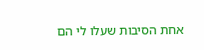אחת הסיבות שעלו לי הם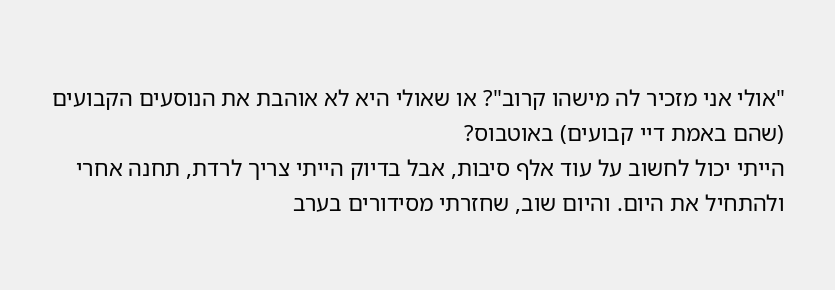"אולי אני מזכיר לה מישהו קרוב"? או שאולי היא לא אוהבת את הנוסעים הקבועים (שהם באמת דיי קבועים) באוטבוס?
הייתי יכול לחשוב על עוד אלף סיבות, אבל בדיוק הייתי צריך לרדת, תחנה אחרי ולהתחיל את היום. והיום שוב, שחזרתי מסידורים בערב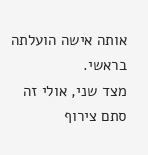אותה אישה הועלתה בראשי.
מצד שני, אולי זה סתם צירוף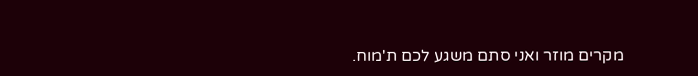מקרים מוזר ואני סתם משגע לכם ת'מוח.